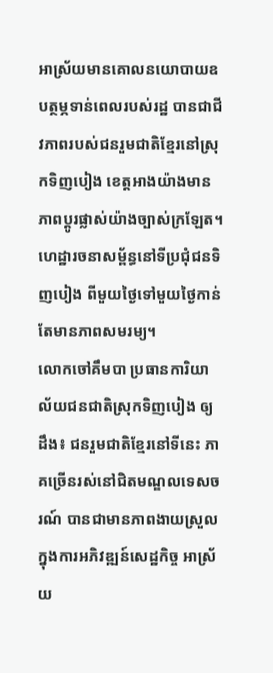អាស្រ័យមានគោលនយោបាយឧបត្ថម្ភទាន់ពេលរបស់រដ្ឋ បានជាជីវភាពរបស់ជនរួមជាតិខ្មែរនៅស្រុកទិញបៀង ខេត្តអាងយ៉ាងមានភាពប្តូរផ្លាស់យ៉ាងច្បាស់ក្រឡែត។
ហេដ្ឋារចនាសម្ព័ន្ធនៅទីប្រជុំជនទិញបៀង ពីមួយថ្ងៃទៅមួយថ្ងៃកាន់តែមានភាពសមរម្យ។
លោកចៅគឹមបា ប្រធានការិយាល័យជនជាតិស្រុកទិញបៀង ឲ្យដឹង៖ ជនរួមជាតិខ្មែរនៅទីនេះ ភាគច្រើនរស់នៅជិតមណ្ឌលទេសចរណ៍ បានជាមានភាពងាយស្រួលក្នុងការអភិវឌ្ឍន៍សេដ្ឋកិច្ច អាស្រ័យ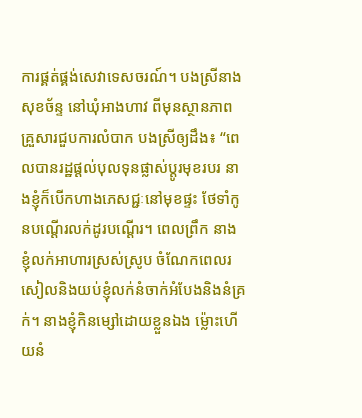ការផ្គត់ផ្គង់សេវាទេសចរណ៍។ បងស្រីនាងសុខច័ន្ទ នៅឃុំអាងហាវ ពីមុនស្ថានភាពគ្រួសារជួបការលំបាក បងស្រីឲ្យដឹង៖ “ពេលបានរដ្ឋផ្តល់បុលទុនផ្លាស់ប្តូរមុខរបរ នាងខ្ញុំក៏បើកហាងភេសជ្ជៈនៅមុខផ្ទះ ថែទាំកូនបណ្តើរលក់ដូរបណ្តើរ។ ពេលព្រឹក នាងខ្ញុំលក់អាហារស្រស់ស្រូប ចំណែកពេលរសៀលនិងយប់ខ្ញុំលក់នំចាក់អំបែងនិងនំគ្រក់។ នាងខ្ញុំកិនម្សៅដោយខ្លួនឯង ម្ល៉ោះហើយនំ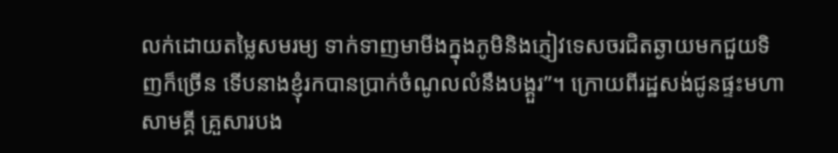លក់ដោយតម្លៃសមរម្យ ទាក់ទាញមាមីងក្នុងភូមិនិងភ្ញៀវទេសចរជិតឆ្ងាយមកជួយទិញក៏ច្រើន ទើបនាងខ្ញុំរកបានប្រាក់ចំណូលលំនឹងបង្គួរ”។ ក្រោយពីរដ្ឋសង់ជូនផ្ទះមហាសាមគ្គី គ្រួសារបង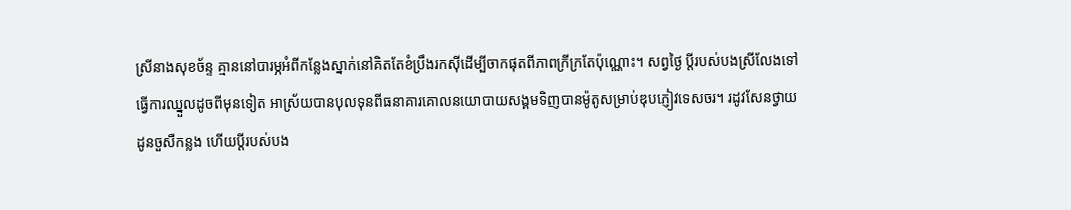ស្រីនាងសុខច័ន្ទ គ្មាននៅបារម្ភអំពីកន្លែងស្នាក់នៅគិតតែខំប្រឹងរកស៊ីដើម្បីចាកផុតពីភាពក្រីក្រតែប៉ុណ្ណោះ។ សព្វថ្ងៃ ប្តីរបស់បងស្រីលែងទៅធ្វើការឈ្នួលដូចពីមុនទៀត អាស្រ័យបានបុលទុនពីធនាគារគោលនយោបាយសង្គមទិញបានម៉ូតូសម្រាប់ឌុបភ្ញៀវទេសចរ។ រដូវសែនថ្វាយដូនចួសឺកន្លង ហើយប្តីរបស់បង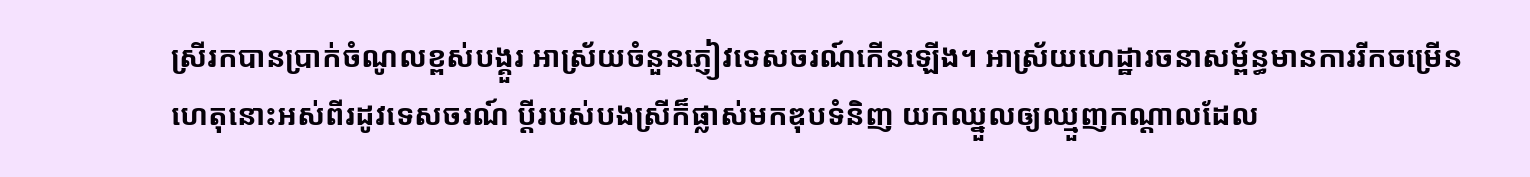ស្រីរកបានប្រាក់ចំណូលខ្ពស់បង្គួរ អាស្រ័យចំនួនភ្ញៀវទេសចរណ៍កើនឡើង។ អាស្រ័យហេដ្ឋារចនាសម្ព័ន្ធមានការរីកចម្រើន ហេតុនោះអស់ពីរដូវទេសចរណ៍ ប្តីរបស់បងស្រីក៏ផ្លាស់មកឌុបទំនិញ យកឈ្នួលឲ្យឈ្មួញកណ្តាលដែល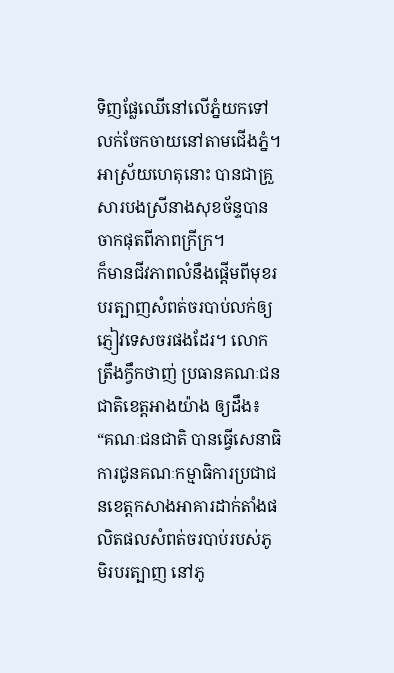ទិញផ្លែឈើនៅលើភ្នំយកទៅលក់ចែកចាយនៅតាមជើងភ្នំ។ អាស្រ័យហេតុនោះ បានជាគ្រួសារបងស្រីនាងសុខច័ន្ទបានចាកផុតពីភាពក្រីក្រ។
ក៏មានជីវភាពលំនឹងផ្តើមពីមុខរបរត្បាញសំពត់ចរបាប់លក់ឲ្យភ្ញៀវទេសចរផងដែរ។ លោកត្រឹងក្វឹកថាញ់ ប្រធានគណៈជនជាតិខេត្តអាងយ៉ាង ឲ្យដឹង៖ “គណៈជនជាតិ បានធ្វើសេនាធិការជូនគណៈកម្មាធិការប្រជាជនខេត្តកសាងអាគារដាក់តាំងផលិតផលសំពត់ចរបាប់របស់ភូមិរបរត្បាញ នៅភូ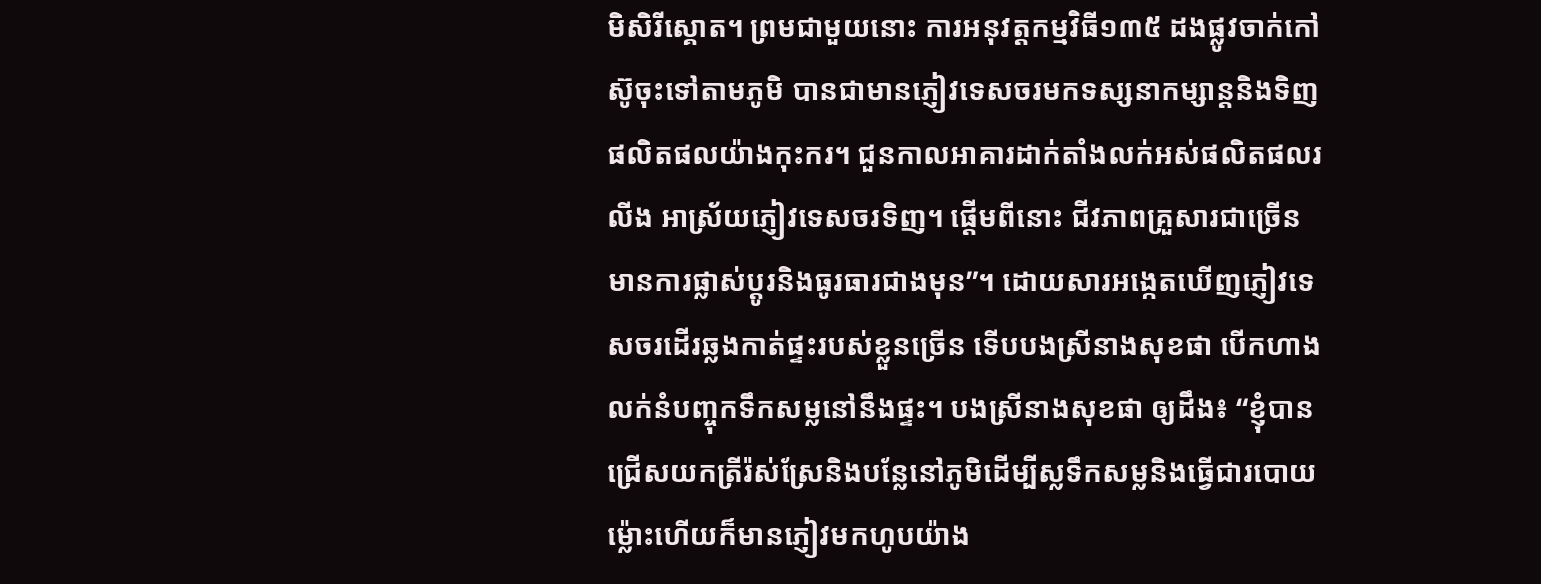មិសិរីស្គោត។ ព្រមជាមួយនោះ ការអនុវត្តកម្មវិធី១៣៥ ដងផ្លូវចាក់កៅស៊ូចុះទៅតាមភូមិ បានជាមានភ្ញៀវទេសចរមកទស្សនាកម្សាន្តនិងទិញផលិតផលយ៉ាងកុះករ។ ជួនកាលអាគារដាក់តាំងលក់អស់ផលិតផលរលីង អាស្រ័យភ្ញៀវទេសចរទិញ។ ផ្ដើមពីនោះ ជីវភាពគ្រួសារជាច្រើនមានការផ្លាស់ប្តូរនិងធូរធារជាងមុន”។ ដោយសារអង្កេតឃើញភ្ញៀវទេសចរដើរឆ្លងកាត់ផ្ទះរបស់ខ្លួនច្រើន ទើបបងស្រីនាងសុខផា បើកហាងលក់នំបញ្ចុកទឹកសម្លនៅនឹងផ្ទះ។ បងស្រីនាងសុខផា ឲ្យដឹង៖ “ខ្ញុំបានជ្រើសយកត្រីរ៉ស់ស្រែនិងបន្លែនៅភូមិដើម្បីស្លទឹកសម្លនិងធ្វើជារបោយ ម្ល៉ោះហើយក៏មានភ្ញៀវមកហូបយ៉ាង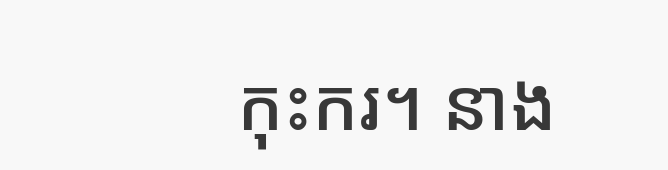កុះករ។ នាង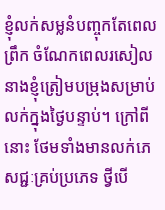ខ្ញុំលក់សម្លនំបញ្ចុកតែពេលព្រឹក ចំណែកពេលរសៀល នាងខ្ញុំត្រៀមបម្រុងសម្រាប់លក់ក្នុងថ្ងៃបន្ទាប់។ ក្រៅពីនោះ ថែមទាំងមានលក់ភេសជ្ជៈគ្រប់ប្រភេទ ថ្វីបើ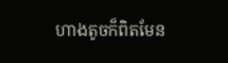ហាងតូចក៏ពិតមែន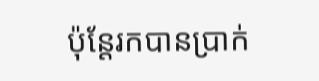ប៉ុន្តែរកបានប្រាក់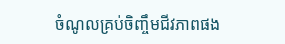ចំណូលគ្រប់ចិញ្ចឹមជីវភាពផង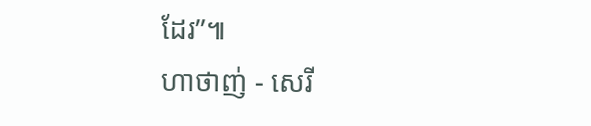ដែរ”៕
ហាថាញ់ - សេរី